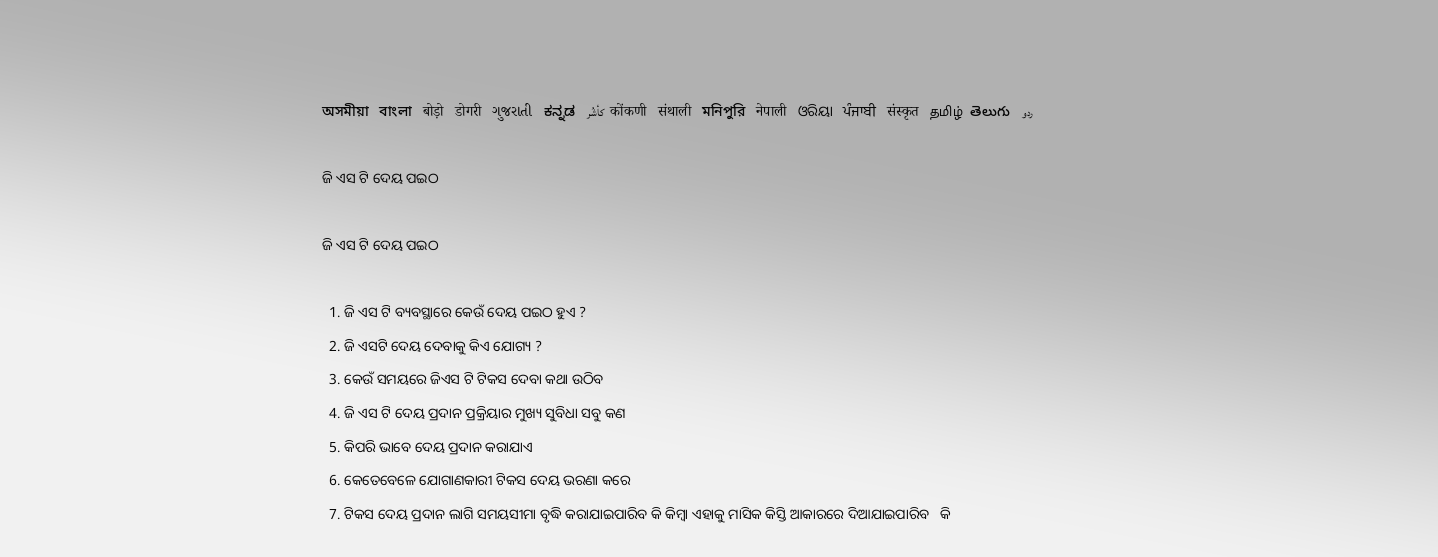অসমীয়া   বাংলা   बोड़ो   डोगरी   ગુજરાતી   ಕನ್ನಡ   كأشُر   कोंकणी   संथाली   মনিপুরি   नेपाली   ଓରିୟା   ਪੰਜਾਬੀ   संस्कृत   தமிழ்  తెలుగు   ردو

ଜି ଏସ ଟି ଦେୟ ପଇଠ

ଜି ଏସ ଟି ଦେୟ ପଇଠ

  1. ଜି ଏସ ଟି ବ୍ୟବସ୍ଥାରେ କେଉଁ ଦେୟ ପଇଠ ହୁଏ ?
  2. ଜି ଏସଟି ଦେୟ ଦେବାକୁ କିଏ ଯୋଗ୍ୟ ?
  3. କେଉଁ ସମୟରେ ଜିଏସ ଟି ଟିକସ ଦେବା କଥା ଉଠିବ
  4. ଜି ଏସ ଟି ଦେୟ ପ୍ରଦାନ ପ୍ରକ୍ରିୟାର ମୁଖ୍ୟ ସୁବିଧା ସବୁ କଣ
  5. କିପରି ଭାବେ ଦେୟ ପ୍ରଦାନ କରାଯାଏ
  6. କେତେବେଳେ ଯୋଗାଣକାରୀ ଟିକସ ଦେୟ ଭରଣା କରେ
  7. ଟିକସ ଦେୟ ପ୍ରଦାନ ଲାଗି ସମୟସୀମା ବୃଦ୍ଧି କରାଯାଇପାରିବ କି କିମ୍ବା ଏହାକୁ ମାସିକ କିସ୍ତି ଆକାରରେ ଦିଆଯାଇପାରିବ   କି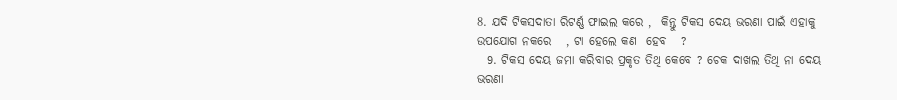8. ଯଦି ଟିକସଦାତା ରିଟର୍ଣ୍ଣ ଫାଇଲ କରେ ,  କିନ୍ତୁ ଟିକସ ଦେୟ ଭରଣା ପାଇଁ ଏହାକୁ ଉପଯୋଗ ନକରେ   , ଟା ହେଲେ କଣ  ହେବ   ?
  9. ଟିକସ ଦେୟ ଜମା କରିବାର ପ୍ରକୃତ ତିଥି କେବେ ? ଚେକ ଦାଖଲ ତିଥି ନା ଦେୟ ଭରଣା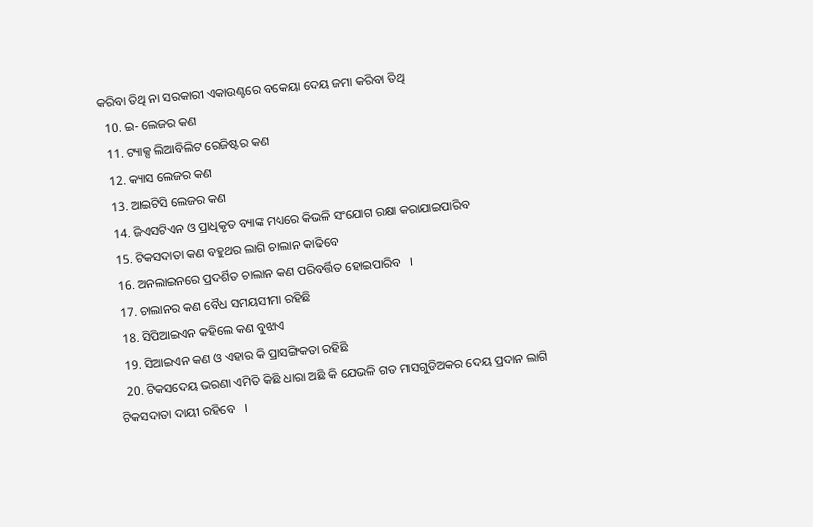କରିବା ତିଥି ନା ସରକାରୀ ଏକାଉଣ୍ଟରେ ବକେୟା ଦେୟ ଜମା କରିବା ତିଥି
  10. ଇ- ଲେଜର କଣ
  11. ଟ୍ୟାକ୍ସ ଲିଆବିଲିଟ ରେଜିଷ୍ଟର କଣ
  12. କ୍ୟାସ ଲେଜର କଣ
  13. ଆଇଟିସି ଲେଜର କଣ
  14. ଜିଏସଟିଏନ ଓ ପ୍ରାଧିକୃତ ବ୍ୟାଙ୍କ ମଧ୍ୟରେ କିଭଳି ସଂଯୋଗ ରକ୍ଷା କରାଯାଇପାରିବ
  15. ଟିକସଦାତା କଣ ବହୁଥର ଲାଗି ଚାଲାନ କାଢିବେ
  16. ଅନଲାଇନରେ ପ୍ରଦର୍ଶିତ ଚାଲାନ କଣ ପରିବର୍ତ୍ତିତ ହୋଇପାରିବ   ।
  17. ଚାଲାନର କଣ ବୈଧ ସମୟସୀମା ରହିଛି
  18. ସିପିଆଇଏନ କହିଲେ କଣ ବୁଝାଏ
  19. ସିଆଇଏନ କଣ ଓ ଏହାର କି ପ୍ରାସଙ୍ଗିକତା ରହିଛି
  20. ଟିକସଦେୟ ଭରଣା ଏମିତି କିଛି ଧାରା ଅଛି କି ଯେଭଳି ଗତ ମାସଗୁଡିଅକର ଦେୟ ପ୍ରଦାନ ଲାଗି ଟିକସଦାତା ଦାୟୀ ରହିବେ   ।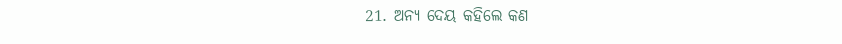21. ଅନ୍ୟ ଦେୟ କହିଲେ କଣ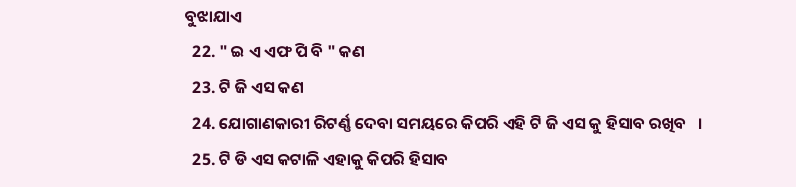ବୁଝାଯାଏ
  22. " ଇ ଏ ଏଫ ପି ବି " କଣ
  23. ଟି ଜି ଏସ କଣ
  24. ଯୋଗାଣକାରୀ ରିଟର୍ଣ୍ଣ ଦେବା ସମୟରେ କିପରି ଏହି ଟି ଜି ଏସ କୁ ହିସାବ ରଖିବ   ।
  25. ଟି ଡି ଏସ କଟାଳି ଏହାକୁ କିପରି ହିସାବ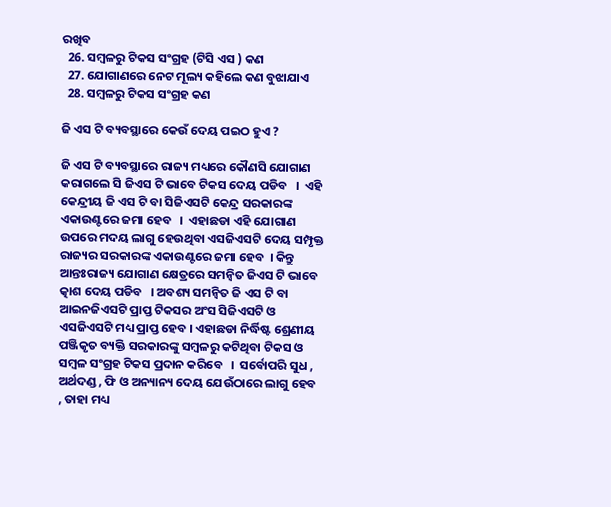ରଖିବ
  26. ସମ୍ବଳରୁ ଟିକସ ସଂଗ୍ରହ (ଟିସି ଏସ ) କଣ
  27. ଯୋଗାଣରେ ନେଟ ମୂଲ୍ୟ କହିଲେ କଣ ବୁଝାଯାଏ
  28. ସମ୍ବଳରୁ ଟିକସ ସଂଗ୍ରହ କଣ

ଜି ଏସ ଟି ବ୍ୟବସ୍ଥାରେ କେଉଁ ଦେୟ ପଇଠ ହୁଏ ?

ଜି ଏସ ଟି ବ୍ୟବସ୍ଥାରେ ରାଜ୍ୟ ମଧ୍ୟରେ କୌଣସି ଯୋଗାଣ କରାଗଲେ ସି ଜିଏସ ଟି ଭାବେ ଟିକସ ଦେୟ ପଡିବ   ।  ଏହି କେନ୍ଦ୍ରୀୟ ଜି ଏସ ଟି ବା ସିଜିଏସଟି କେନ୍ଦ୍ର ସରକାରଙ୍କ ଏକାଉଣ୍ଟରେ ଜମା ହେବ   ।  ଏହାଛଡା ଏହି ଯୋଗାଣ ଉପରେ ମଦୟ ଲାଗୁ ହେଉଥିବା ଏସଜିଏସଟି ଦେୟ ସମ୍ପୃକ୍ତ ରାଜ୍ୟର ସରକାରଙ୍କ ଏକାଉଣ୍ଟରେ ଜମା ହେବ  । କିନ୍ତୁ ଆନ୍ତଃରାଜ୍ୟ ଯୋଗାଣ କ୍ଷେତ୍ରରେ ସମନ୍ଵିତ ଜିଏସ ଟି ଭାବେ ତ୍କାଶ ଦେୟ ପଡିବ   । ଅବଶ୍ୟ ସମନ୍ଵିତ ଜି ଏସ ଟି ବା ଆଇନଜିଏସଟି ପ୍ରାପ୍ତ ଟିକସର ଅଂସ ସିଜିଏସଟି ଓ ଏସଜିଏସଟି ମଧ୍ୟ ପ୍ରାପ୍ତ ହେବ । ଏହାଛଡା ନିର୍ଦ୍ଧିଷ୍ଟ ଶ୍ରେଣୀୟ ପଞ୍ଜିକୃତ ବ୍ୟକ୍ତି ସରକାରଙ୍କୁ ସମ୍ବଳରୁ କଟିଥିବା ଟିକସ ଓ ସମ୍ବଳ ସଂଗ୍ରହ ଟିକସ ପ୍ରଦାନ କରିବେ   ।  ସର୍ବୋପରି ସୁଧ , ଅର୍ଥଦଣ୍ଡ , ଫି ଓ ଅନ୍ୟାନ୍ୟ ଦେୟ ଯେଉଁଠାରେ ଲାଗୁ ହେବ   , ତାହା ମଧ୍ୟ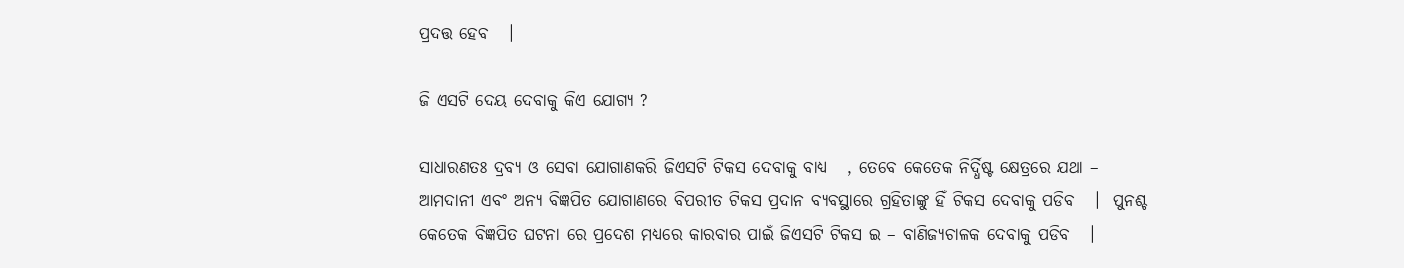ପ୍ରଦତ୍ତ ହେବ   ।

ଜି ଏସଟି ଦେୟ ଦେବାକୁ କିଏ ଯୋଗ୍ୟ ?

ସାଧାରଣତଃ ଦ୍ରବ୍ୟ ଓ ସେବା ଯୋଗାଣକରି ଜିଏସଟି ଟିକସ ଦେବାକୁ ବାଧ୍ୟ   , ତେବେ କେତେକ ନିର୍ଦ୍ଧିଷ୍ଟ କ୍ଷେତ୍ରରେ ଯଥା – ଆମଦାନୀ ଏବଂ ଅନ୍ୟ ବିଜ୍ଞପିତ ଯୋଗାଣରେ ବିପରୀତ ଟିକସ ପ୍ରଦାନ ବ୍ୟବସ୍ଥାରେ ଗ୍ରହିତାଙ୍କୁ ହିଁ ଟିକସ ଦେବାକୁ ପଡିବ   ।  ପୁନଶ୍ଚ କେତେକ ବିଜ୍ଞପିତ ଘଟନା ରେ ପ୍ରଦେଶ ମଧ୍ୟରେ କାରବାର ପାଇଁ ଜିଏସଟି ଟିକସ ଇ – ବାଣିଜ୍ୟଚାଳକ ଦେବାକୁ ପଡିବ   ।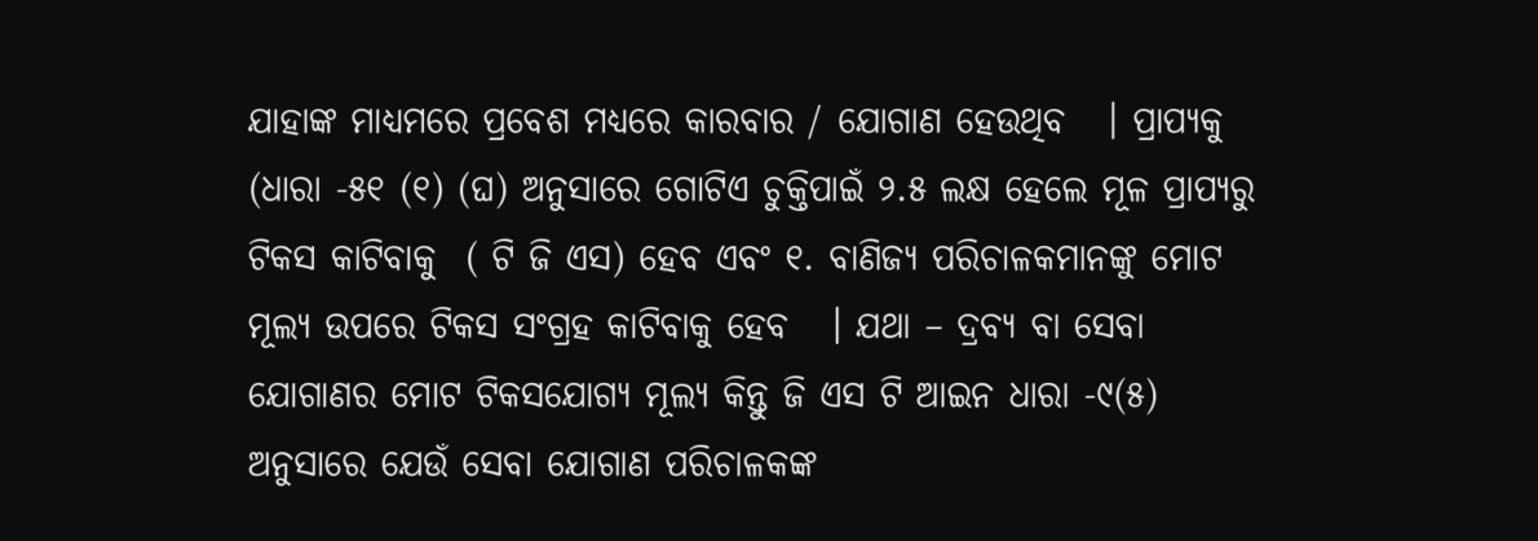ଯାହାଙ୍କ ମାଧ୍ୟମରେ ପ୍ରବେଶ ମଧ୍ୟରେ କାରବାର / ଯୋଗାଣ ହେଉଥିବ   । ପ୍ରାପ୍ୟକୁ (ଧାରା -୫୧ (୧) (ଘ) ଅନୁସାରେ ଗୋଟିଏ ଚୁକ୍ତିପାଇଁ ୨.୫ ଲକ୍ଷ ହେଲେ ମୂଳ ପ୍ରାପ୍ୟରୁ ଟିକସ କାଟିବାକୁ  ( ଟି ଜି ଏସ) ହେବ ଏବଂ ୧. ବାଣିଜ୍ୟ ପରିଚାଳକମାନଙ୍କୁ ମୋଟ ମୂଲ୍ୟ ଉପରେ ଟିକସ ସଂଗ୍ରହ କାଟିବାକୁ ହେବ   । ଯଥା – ଦ୍ରବ୍ୟ ବା ସେବା ଯୋଗାଣର ମୋଟ ଟିକସଯୋଗ୍ୟ ମୂଲ୍ୟ କିନ୍ତୁ ଜି ଏସ ଟି ଆଇନ ଧାରା -୯(୫) ଅନୁସାରେ ଯେଉଁ ସେବା ଯୋଗାଣ ପରିଚାଳକଙ୍କ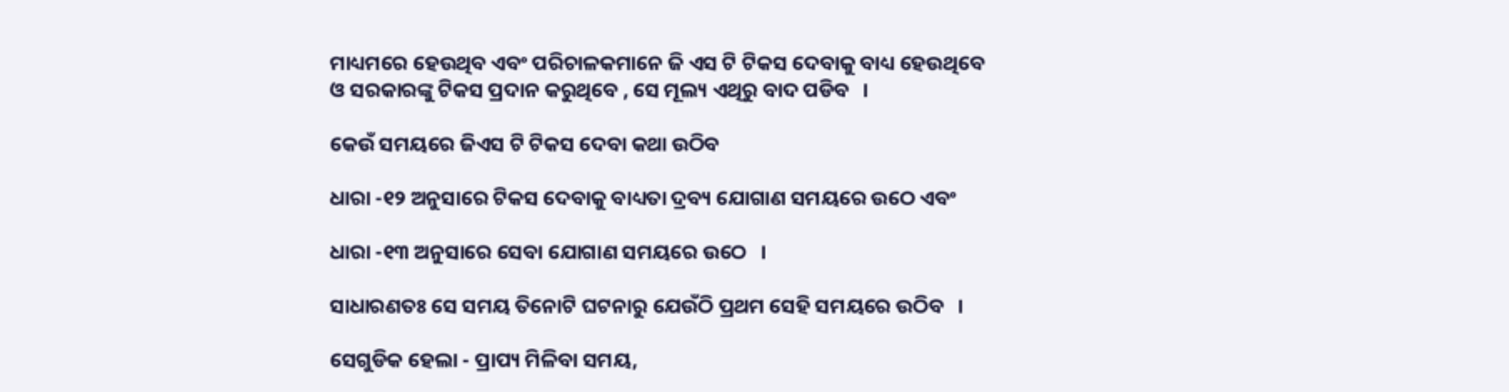ମାଧ୍ୟମରେ ହେଉଥିବ ଏବଂ ପରିଚାଳକମାନେ ଜି ଏସ ଟି ଟିକସ ଦେବାକୁ ବାଧ୍ୟ ହେଉଥିବେ ଓ ସରକାରଙ୍କୁ ଟିକସ ପ୍ରଦାନ କରୁଥିବେ , ସେ ମୂଲ୍ୟ ଏଥିରୁ ବାଦ ପଡିବ   ।

କେଉଁ ସମୟରେ ଜିଏସ ଟି ଟିକସ ଦେବା କଥା ଉଠିବ

ଧାରା -୧୨ ଅନୁସାରେ ଟିକସ ଦେବାକୁ ବାଧ୍ୟତା ଦ୍ରବ୍ୟ ଯୋଗାଣ ସମୟରେ ଉଠେ ଏବଂ

ଧାରା -୧୩ ଅନୁସାରେ ସେବା ଯୋଗାଣ ସମୟରେ ଉଠେ   ।

ସାଧାରଣତଃ ସେ ସମୟ ତିନୋଟି ଘଟନାରୁ ଯେଉଁଠି ପ୍ରଥମ ସେହି ସମୟରେ ଉଠିବ   ।

ସେଗୁଡିକ ହେଲା - ପ୍ରାପ୍ୟ ମିଳିବା ସମୟ,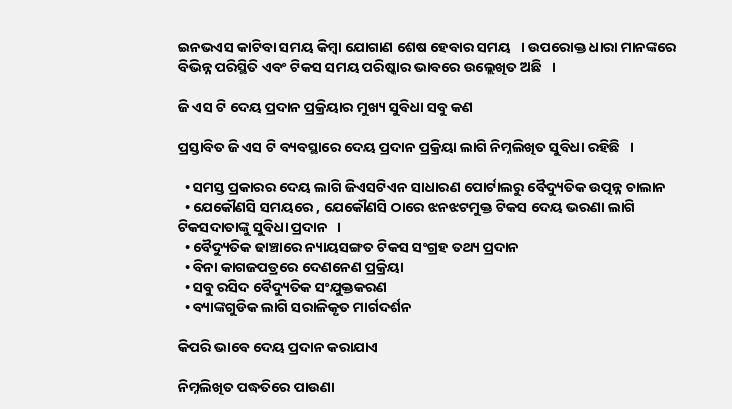ଇନଭଏସ କାଟିବା ସମୟ କିମ୍ବା ଯୋଗାଣ ଶେଷ ହେବାର ସମୟ   । ଉପରୋକ୍ତ ଧାରା ମାନଙ୍କରେ ବିଭିନ୍ନ ପରିସ୍ଥିତି ଏବଂ ଟିକସ ସମୟ ପରିଷ୍କାର ଭାବରେ ଉଲ୍ଲେଖିତ ଅଛି   ।

ଜି ଏସ ଟି ଦେୟ ପ୍ରଦାନ ପ୍ରକ୍ରିୟାର ମୁଖ୍ୟ ସୁବିଧା ସବୁ କଣ

ପ୍ରସ୍ତାବିତ ଜି ଏସ ଟି ବ୍ୟବସ୍ଥାରେ ଦେୟ ପ୍ରଦାନ ପ୍ରକ୍ରିୟା ଲାଗି ନିମ୍ନଲିଖିତ ସୁବିଧା ରହିଛି   ।

  • ସମସ୍ତ ପ୍ରକାରର ଦେୟ ଲାଗି ଜିଏସଟିଏନ ସାଧାରଣ ପୋର୍ଟାଲରୁ ବୈଦ୍ୟୁତିକ ଉତ୍ପନ୍ନ ଚାଲାନ
  • ଯେକୌଣସି ସମୟରେ , ଯେକୌଣସି ଠାରେ ଝନଝଟମୁକ୍ତ ଟିକସ ଦେୟ ଭରଣା ଲାଗି ଟିକସଦାତାଙ୍କୁ ସୁବିଧା ପ୍ରଦାନ   ।
  • ବୈଦ୍ୟୁତିକ ଢାଞ୍ଚାରେ ନ୍ୟାୟସଙ୍ଗତ ଟିକସ ସଂଗ୍ରହ ତଥ୍ୟ ପ୍ରଦାନ
  • ବିନା କାଗଜପତ୍ରରେ ଦେଣନେଣ ପ୍ରକ୍ରିୟା
  • ସବୁ ରସିଦ ବୈଦ୍ୟୁତିକ ସଂଯୁକ୍ତକରଣ
  • ବ୍ୟାଙ୍କଗୁଡିକ ଲାଗି ସରାଳିକୃତ ମାର୍ଗଦର୍ଶନ

କିପରି ଭାବେ ଦେୟ ପ୍ରଦାନ କରାଯାଏ

ନିମ୍ନଲିଖିତ ପଦ୍ଧତିରେ ପାଉଣା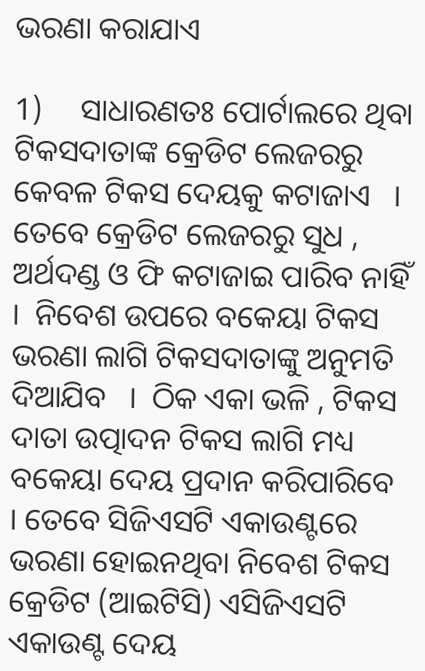ଭରଣା କରାଯାଏ

1)     ସାଧାରଣତଃ ପୋର୍ଟାଲରେ ଥିବା ଟିକସଦାତାଙ୍କ କ୍ରେଡିଟ ଲେଜରରୁ କେବଳ ଟିକସ ଦେୟକୁ କଟାଜାଏ   । ତେବେ କ୍ରେଡିଟ ଲେଜରରୁ ସୁଧ , ଅର୍ଥଦଣ୍ଡ ଓ ଫି କଟାଜାଇ ପାରିବ ନାହିଁ   ।  ନିବେଶ ଉପରେ ବକେୟା ଟିକସ ଭରଣା ଲାଗି ଟିକସଦାତାଙ୍କୁ ଅନୁମତି ଦିଆଯିବ   ।  ଠିକ ଏକା ଭଳି , ଟିକସ ଦାତା ଉତ୍ପାଦନ ଟିକସ ଲାଗି ମଧ୍ୟ ବକେୟା ଦେୟ ପ୍ରଦାନ କରିପାରିବେ   । ତେବେ ସିଜିଏସଟି ଏକାଉଣ୍ଟରେ ଭରଣା ହୋଇନଥିବା ନିବେଶ ଟିକସ କ୍ରେଡିଟ (ଆଇଟିସି) ଏସିଜିଏସଟି ଏକାଉଣ୍ଟ ଦେୟ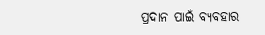ପ୍ରଦାନ ପାଇଁ ବ୍ୟବହାର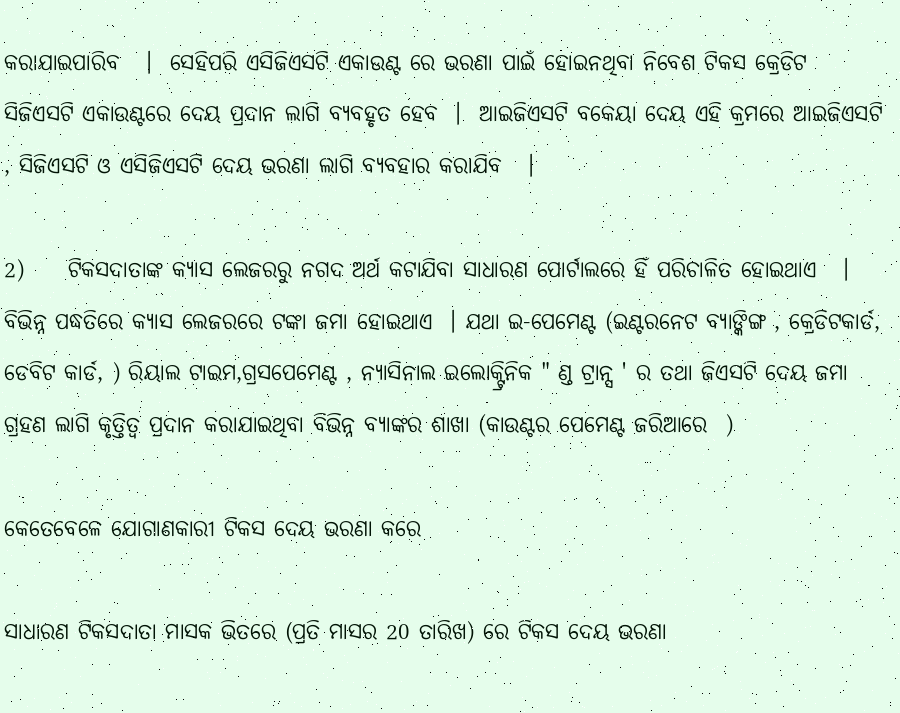କରାଯାଇପାରିବ   ।  ସେହିପରି ଏସିଜିଏସଟି ଏକାଉଣ୍ଟ ରେ ଭରଣା ପାଇଁ ହୋଇନଥିବା ନିବେଶ ଟିକସ କ୍ରେଡିଟ ସିଜିଏସଟି ଏକାଉଣ୍ଟରେ ଦେୟ ପ୍ରଦାନ ଲାଗି ବ୍ୟବହୃତ ହେବ  ।  ଆଇଜିଏସଟି ବକେୟା ଦେୟ ଏହି କ୍ରମରେ ଆଇଜିଏସଟି , ସିଜିଏସଟି ଓ ଏସିଜିଏସଟି ଦେୟ ଭରଣା ଲାଗି ବ୍ୟବହାର କରାଯିବ   ।

2)     ଟିକସଦାତାଙ୍କ କ୍ୟାସ ଲେଜରରୁ ନଗଦ ଅର୍ଥ କଟାଯିବା ସାଧାରଣ ପୋର୍ଟାଲରେ ହିଁ ପରିଚାଳିତ ହୋଇଥାଏ   ।  ବିଭିନ୍ନ ପଦ୍ଧତିରେ କ୍ୟାସ ଲେଜରରେ ଟଙ୍କା ଜମା ହୋଇଥାଏ  । ଯଥା ଇ-ପେମେଣ୍ଟ (ଇଣ୍ଟରନେଟ ବ୍ୟାଙ୍କିଙ୍ଗ , କ୍ରେଡିଟକାର୍ଡ, ଡେବିଟ କାର୍ଡ, ) ରିୟାଲ ଟାଇମ,ଗ୍ରସପେମେଣ୍ଟ , ନ୍ୟାସିନାଲ ଇଲୋକ୍ଟ୍ରିନିକ " ଣ୍ଡ ଟ୍ରାନ୍ସ ' ର ତଥା ଜିଏସଟି ଦେୟ ଜମା ଗ୍ରହଣ ଲାଗି କୃତ୍ତିତ୍ଵ ପ୍ରଦାନ କରାଯାଇଥିବା ବିଭିନ୍ନ ବ୍ୟାଙ୍କର ଶାଖା (କାଉଣ୍ଟର ପେମେଣ୍ଟ ଜରିଆରେ  )

କେତେବେଳେ ଯୋଗାଣକାରୀ ଟିକସ ଦେୟ ଭରଣା କରେ

ସାଧାରଣ ଟିକସଦାତା ମାସକ ଭିତରେ (ପ୍ରତି ମାସର 20 ତାରିଖ) ରେ ଟିକସ ଦେୟ ଭରଣା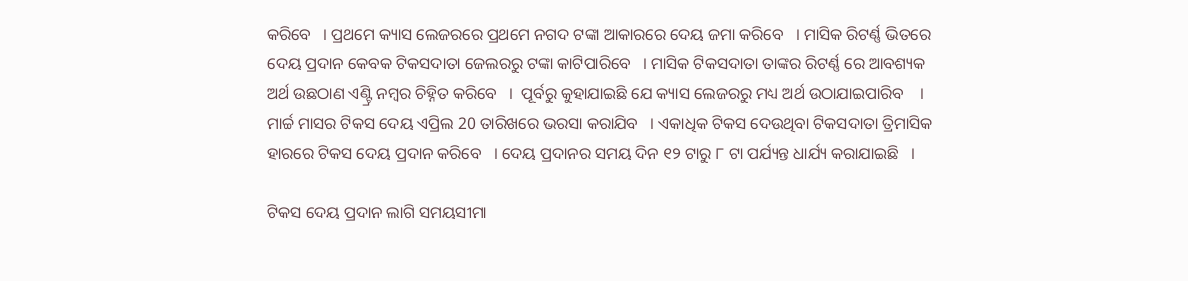କରିବେ   । ପ୍ରଥମେ କ୍ୟାସ ଲେଜରରେ ପ୍ରଥମେ ନଗଦ ଟଙ୍କା ଆକାରରେ ଦେୟ ଜମା କରିବେ   । ମାସିକ ରିଟର୍ଣ୍ଣ ଭିତରେ ଦେୟ ପ୍ରଦାନ କେବକ ଟିକସଦାତା ଜେଲରରୁ ଟଙ୍କା କାଟିପାରିବେ   । ମାସିକ ଟିକସଦାତା ତାଙ୍କର ରିଟର୍ଣ୍ଣ ରେ ଆବଶ୍ୟକ ଅର୍ଥ ଉଛଠାଣ ଏଣ୍ଟ୍ରି ନମ୍ବର ଚିହ୍ନିତ କରିବେ   ।  ପୂର୍ବରୁ କୁହାଯାଇଛି ଯେ କ୍ୟାସ ଲେଜରରୁ ମଧ୍ୟ ଅର୍ଥ ଉଠାଯାଇପାରିବ    । ମାର୍ଚ୍ଚ ମାସର ଟିକସ ଦେୟ ଏପ୍ରିଲ 20 ତାରିଖରେ ଭରସା କରାଯିବ   । ଏକାଧିକ ଟିକସ ଦେଉଥିବା ଟିକସଦାତା ତ୍ରିମାସିକ ହାରରେ ଟିକସ ଦେୟ ପ୍ରଦାନ କରିବେ   । ଦେୟ ପ୍ରଦାନର ସମୟ ଦିନ ୧୨ ଟାରୁ ୮ ଟା ପର୍ଯ୍ୟନ୍ତ ଧାର୍ଯ୍ୟ କରାଯାଇଛି   ।

ଟିକସ ଦେୟ ପ୍ରଦାନ ଲାଗି ସମୟସୀମା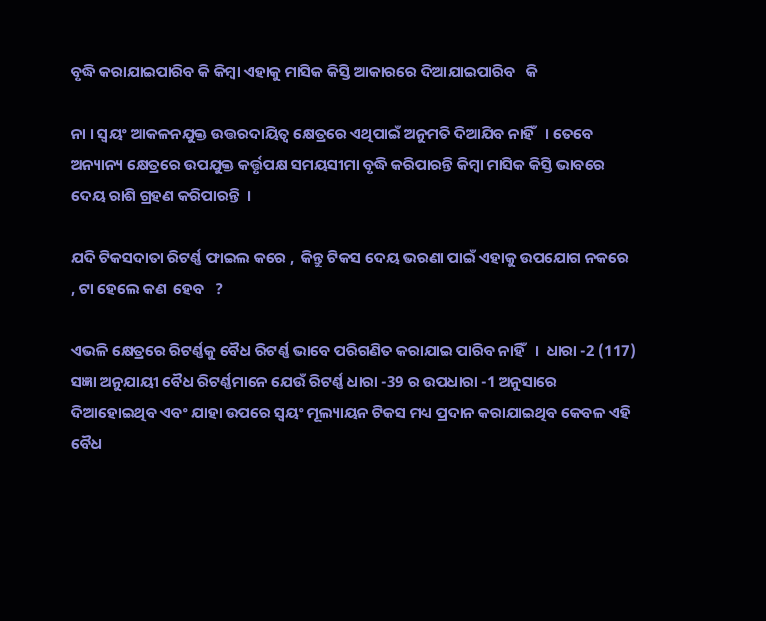ବୃଦ୍ଧି କରାଯାଇପାରିବ କି କିମ୍ବା ଏହାକୁ ମାସିକ କିସ୍ତି ଆକାରରେ ଦିଆଯାଇପାରିବ   କି

ନା । ସ୍ଵୟଂ ଆକଳନଯୁକ୍ତ ଉତ୍ତରଦାୟିତ୍ଵ କ୍ଷେତ୍ରରେ ଏଥିପାଇଁ ଅନୁମତି ଦିଆଯିବ ନାହିଁ   । ତେବେ ଅନ୍ୟାନ୍ୟ କ୍ଷେତ୍ରରେ ଉପଯୁକ୍ତ କର୍ତ୍ତୃପକ୍ଷ ସମୟସୀମା ବୃଦ୍ଧି କରିପାରନ୍ତି କିମ୍ବା ମାସିକ କିସ୍ତି ଭାବରେ ଦେୟ ରାଶି ଗ୍ରହଣ କରିପାରନ୍ତି  ।

ଯଦି ଟିକସଦାତା ରିଟର୍ଣ୍ଣ ଫାଇଲ କରେ ,  କିନ୍ତୁ ଟିକସ ଦେୟ ଭରଣା ପାଇଁ ଏହାକୁ ଉପଯୋଗ ନକରେ   , ଟା ହେଲେ କଣ  ହେବ   ?

ଏଭଳି କ୍ଷେତ୍ରରେ ରିଟର୍ଣ୍ଣକୁ ବୈଧ ରିଟର୍ଣ୍ଣ ଭାବେ ପରିଗଣିତ କରାଯାଇ ପାରିବ ନାହିଁ   ।  ଧାରା -2 (117) ସଜ୍ଞା ଅନୁଯାୟୀ ବୈଧ ରିଟର୍ଣ୍ଣମାନେ ଯେଉଁ ରିଟର୍ଣ୍ଣ ଧାରା -39 ର ଉପଧାରା -1 ଅନୁସାରେ ଦିଆହୋଇଥିବ ଏବଂ ଯାହା ଉପରେ ସ୍ଵୟଂ ମୂଲ୍ୟାୟନ ଟିକସ ମଧ୍ୟ ପ୍ରଦାନ କରାଯାଇଥିବ କେବଳ ଏହି ବୈଧ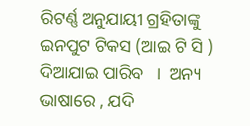ରିଟର୍ଣ୍ଣ ଅନୁଯାୟୀ ଗ୍ରହିତାଙ୍କୁ ଇନପୁଟ ଟିକସ (ଆଇ ଟି ସି ) ଦିଆଯାଇ ପାରିବ   ।  ଅନ୍ୟ ଭାଷାରେ , ଯଦି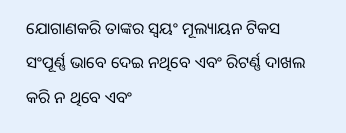ଯୋଗାଣକରି ତାଙ୍କର ସ୍ଵୟଂ ମୂଲ୍ୟାୟନ ଟିକସ ସଂପୂର୍ଣ୍ଣ ଭାବେ ଦେଇ ନଥିବେ ଏବଂ ରିଟର୍ଣ୍ଣ ଦାଖଲ କରି ନ ଥିବେ ଏବଂ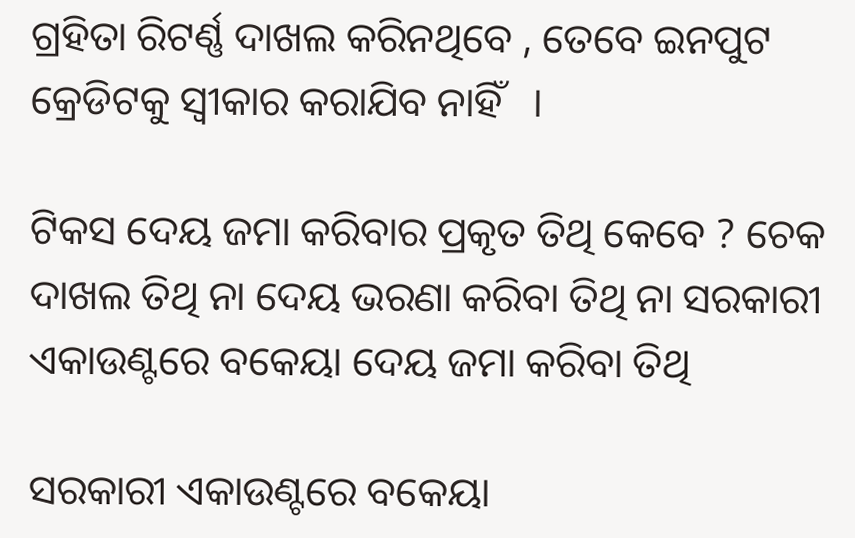ଗ୍ରହିତା ରିଟର୍ଣ୍ଣ ଦାଖଲ କରିନଥିବେ , ତେବେ ଇନପୁଟ କ୍ରେଡିଟକୁ ସ୍ଵୀକାର କରାଯିବ ନାହିଁ   ।

ଟିକସ ଦେୟ ଜମା କରିବାର ପ୍ରକୃତ ତିଥି କେବେ ? ଚେକ ଦାଖଲ ତିଥି ନା ଦେୟ ଭରଣା କରିବା ତିଥି ନା ସରକାରୀ ଏକାଉଣ୍ଟରେ ବକେୟା ଦେୟ ଜମା କରିବା ତିଥି

ସରକାରୀ ଏକାଉଣ୍ଟରେ ବକେୟା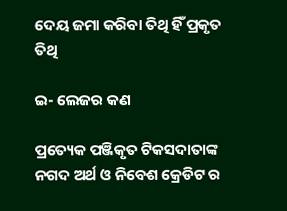ଦେୟ ଜମା କରିବା ତିଥି ହିଁ ପ୍ରକୃତ ତିଥି

ଇ- ଲେଜର କଣ

ପ୍ରତ୍ୟେକ ପଞ୍ଜିକୃତ ଟିକସଦାତାଙ୍କ ନଗଦ ଅର୍ଥ ଓ ନିବେଶ କ୍ରେଡିଟ ର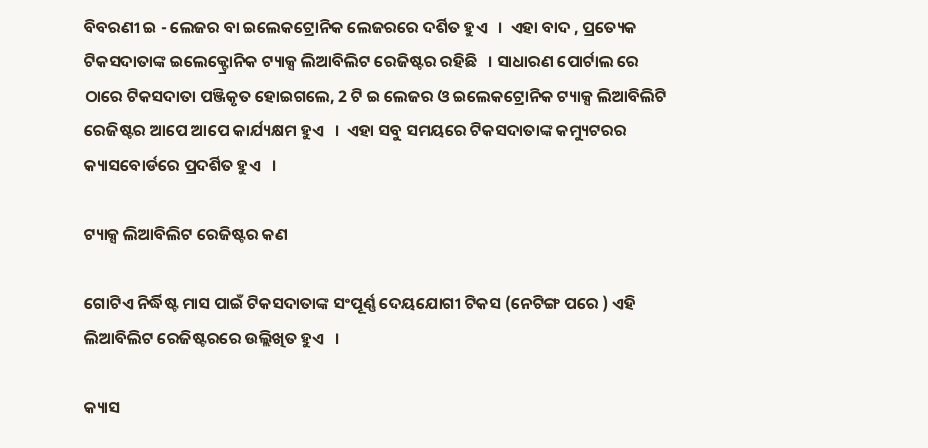ବିବରଣୀ ଇ - ଲେଜର ବା ଇଲେକଟ୍ରୋନିକ ଲେଜରରେ ଦର୍ଶିତ ହୁଏ   ।  ଏହା ବାଦ , ପ୍ରତ୍ୟେକ ଟିକସଦାତାଙ୍କ ଇଲେକ୍ଟ୍ରୋନିକ ଟ୍ୟାକ୍ସ ଲିଆବିଲିଟ ରେଜିଷ୍ଟର ରହିଛି   । ସାଧାରଣ ପୋର୍ଟାଲ ରେ ଠାରେ ଟିକସଦାତା ପଞ୍ଜିକୃତ ହୋଇଗଲେ, 2 ଟି ଇ ଲେଜର ଓ ଇଲେକଟ୍ରୋନିକ ଟ୍ୟାକ୍ସ ଲିଆବିଲିଟି ରେଜିଷ୍ଟର ଆପେ ଆପେ କାର୍ଯ୍ୟକ୍ଷମ ହୁଏ   ।  ଏହା ସବୁ ସମୟରେ ଟିକସଦାତାଙ୍କ କମ୍ୟୁଟରର କ୍ୟାସବୋର୍ଡରେ ପ୍ରଦର୍ଶିତ ହୁଏ   ।

ଟ୍ୟାକ୍ସ ଲିଆବିଲିଟ ରେଜିଷ୍ଟର କଣ

ଗୋଟିଏ ନିର୍ଦ୍ଧିଷ୍ଟ ମାସ ପାଇଁ ଟିକସଦାତାଙ୍କ ସଂପୂର୍ଣ୍ଣ ଦେୟଯୋଗୀ ଟିକସ (ନେଟିଙ୍ଗ ପରେ ) ଏହି ଲିଆବିଲିଟ ରେଜିଷ୍ଟରରେ ଉଲ୍ଲିଖିତ ହୁଏ   ।

କ୍ୟାସ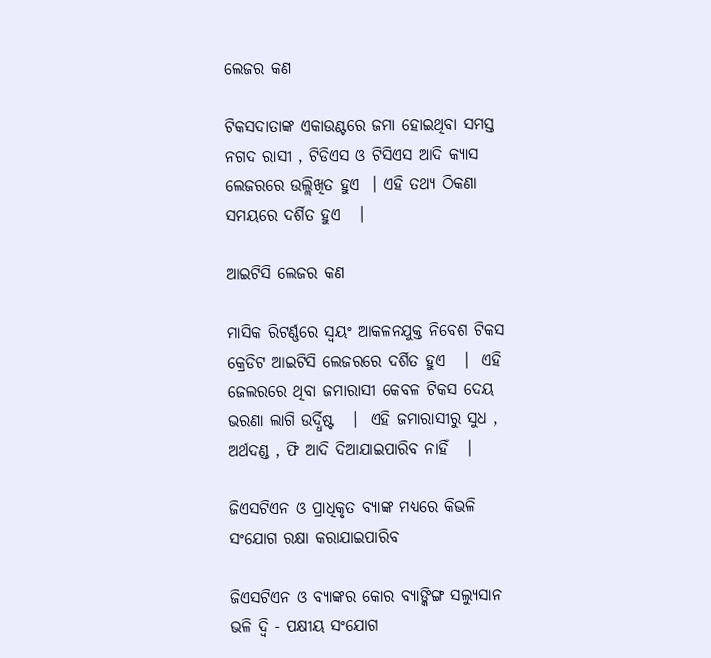ଲେଜର କଣ

ଟିକସଦାତାଙ୍କ ଏକାଉଣ୍ଟରେ ଜମା ହୋଇଥିବା ସମସ୍ତ ନଗଦ ରାସୀ , ଟିଡିଏସ ଓ ଟିସିଏସ ଆଦି କ୍ୟାସ ଲେଜରରେ ଉଲ୍ଲିଖିତ ହୁଏ  । ଏହି ତଥ୍ୟ ଠିକଣା ସମୟରେ ଦର୍ଶିତ ହୁଏ   ।

ଆଇଟିସି ଲେଜର କଣ

ମାସିକ ରିଟର୍ଣ୍ଣରେ ସ୍ଵୟଂ ଆକଳନଯୁକ୍ତ ନିବେଶ ଟିକସ କ୍ରେଡିଟ ଆଇଟିସି ଲେଜରରେ ଦର୍ଶିତ ହୁଏ   ।  ଏହି ଜେଲରରେ ଥିବା ଜମାରାସୀ କେବଳ ଟିକସ ଦେୟ ଭରଣା ଲାଗି ଉର୍ଦ୍ଧିଷ୍ଟ   ।  ଏହି ଜମାରାସୀରୁ ସୁଧ , ଅର୍ଥଦଣ୍ଡ , ଫି ଆଦି ଦିଆଯାଇପାରିବ ନାହିଁ   ।

ଜିଏସଟିଏନ ଓ ପ୍ରାଧିକୃତ ବ୍ୟାଙ୍କ ମଧ୍ୟରେ କିଭଳି ସଂଯୋଗ ରକ୍ଷା କରାଯାଇପାରିବ

ଜିଏସଟିଏନ ଓ ବ୍ୟାଙ୍କର କୋର ବ୍ୟାଙ୍କିଙ୍ଗ ସଲ୍ୟୁସାନ ଭଳି ଦ୍ଵି - ପକ୍ଷୀୟ ସଂଯୋଗ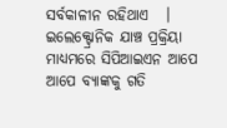ସର୍ବକାଳୀନ ରହିଥାଏ   । ଇଲେକ୍ଟ୍ରୋନିକ ଯାଞ୍ଚ ପ୍ରକ୍ରିୟା ମାଧ୍ୟମରେ ସିପିଆଇଏନ ଆପେ ଆପେ ବ୍ୟାଙ୍କକୁ ଗତି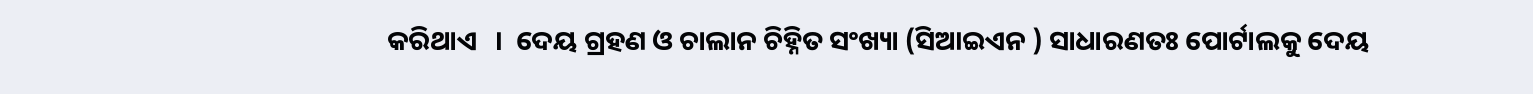କରିଥାଏ   ।  ଦେୟ ଗ୍ରହଣ ଓ ଚାଲାନ ଚିହ୍ନିତ ସଂଖ୍ୟା (ସିଆଇଏନ ) ସାଧାରଣତଃ ପୋର୍ଟାଲକୁ ଦେୟ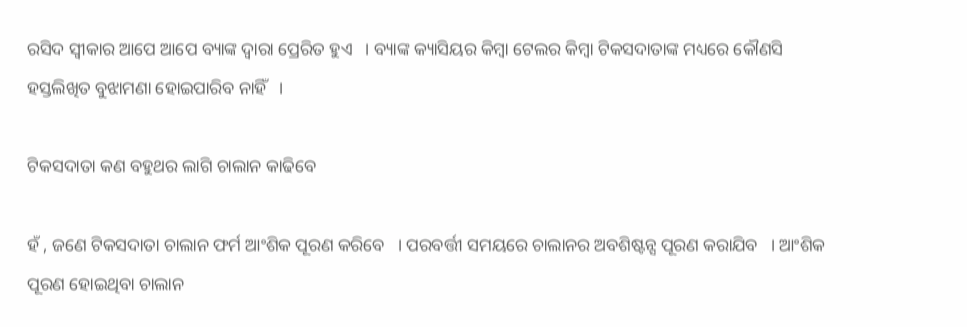ରସିଦ ସ୍ଵୀକାର ଆପେ ଆପେ ବ୍ୟାଙ୍କ ଦ୍ଵାରା ପ୍ରେରିତ ହୁଏ   । ବ୍ୟାଙ୍କ କ୍ୟାସିୟର କିମ୍ବା ଟେଲର କିମ୍ବା ଟିକସଦାତାଙ୍କ ମଧ୍ୟରେ କୌଣସି ହସ୍ତଲିଖିତ ବୁଝାମଣା ହୋଇପାରିବ ନାହିଁ   ।

ଟିକସଦାତା କଣ ବହୁଥର ଲାଗି ଚାଲାନ କାଢିବେ

ହଁ , ଜଣେ ଟିକସଦାତା ଚାଲାନ ଫର୍ମ ଆଂଶିକ ପୂରଣ କରିବେ   । ପରବର୍ତ୍ତୀ ସମୟରେ ଚାଲାନର ଅବଶିଷ୍ଟନ୍ସ ପୂରଣ କରାଯିବ   । ଆଂଶିକ ପୂରଣ ହୋଇଥିବା ଚାଲାନ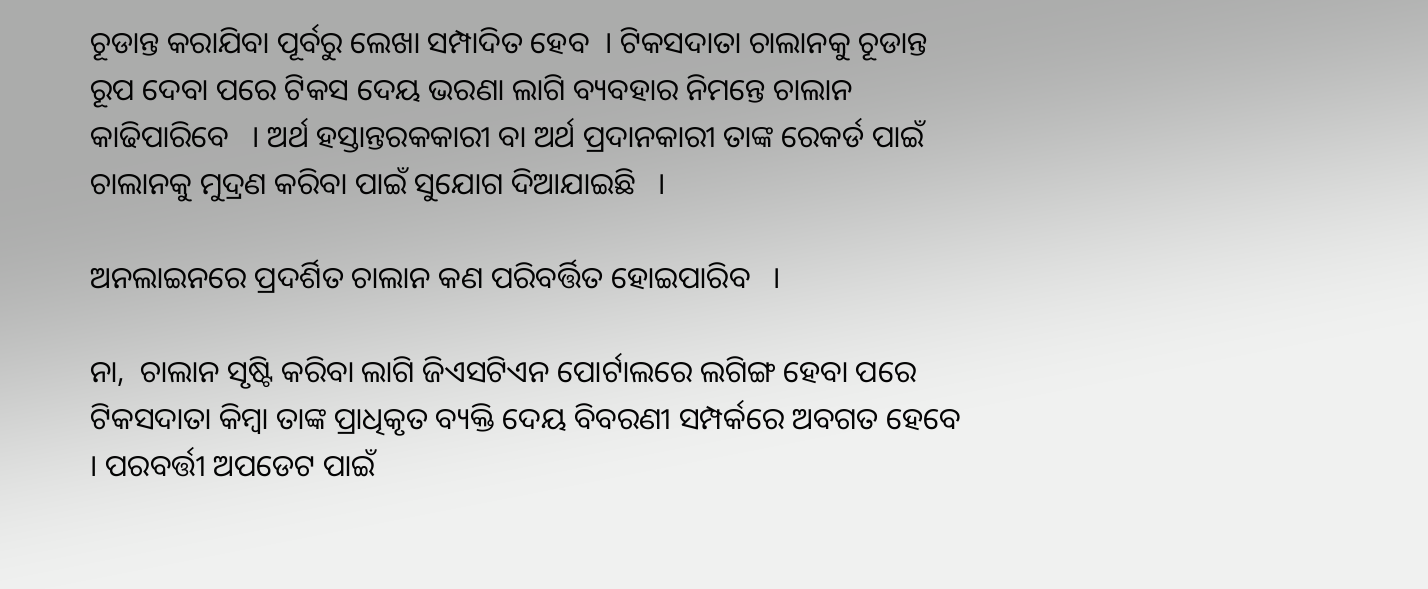ଚୂଡାନ୍ତ କରାଯିବା ପୂର୍ବରୁ ଲେଖା ସମ୍ପାଦିତ ହେବ  । ଟିକସଦାତା ଚାଲାନକୁ ଚୂଡାନ୍ତ ରୂପ ଦେବା ପରେ ଟିକସ ଦେୟ ଭରଣା ଲାଗି ବ୍ୟବହାର ନିମନ୍ତେ ଚାଲାନ କାଢିପାରିବେ   । ଅର୍ଥ ହସ୍ତାନ୍ତରକକାରୀ ବା ଅର୍ଥ ପ୍ରଦାନକାରୀ ତାଙ୍କ ରେକର୍ଡ ପାଇଁ ଚାଲାନକୁ ମୁଦ୍ରଣ କରିବା ପାଇଁ ସୁଯୋଗ ଦିଆଯାଇଛି   ।

ଅନଲାଇନରେ ପ୍ରଦର୍ଶିତ ଚାଲାନ କଣ ପରିବର୍ତ୍ତିତ ହୋଇପାରିବ   ।

ନା,  ଚାଲାନ ସୃଷ୍ଟି କରିବା ଲାଗି ଜିଏସଟିଏନ ପୋର୍ଟାଲରେ ଲଗିଙ୍ଗ ହେବା ପରେ ଟିକସଦାତା କିମ୍ବା ତାଙ୍କ ପ୍ରାଧିକୃତ ବ୍ୟକ୍ତି ଦେୟ ବିବରଣୀ ସମ୍ପର୍କରେ ଅବଗତ ହେବେ   । ପରବର୍ତ୍ତୀ ଅପଡେଟ ପାଇଁ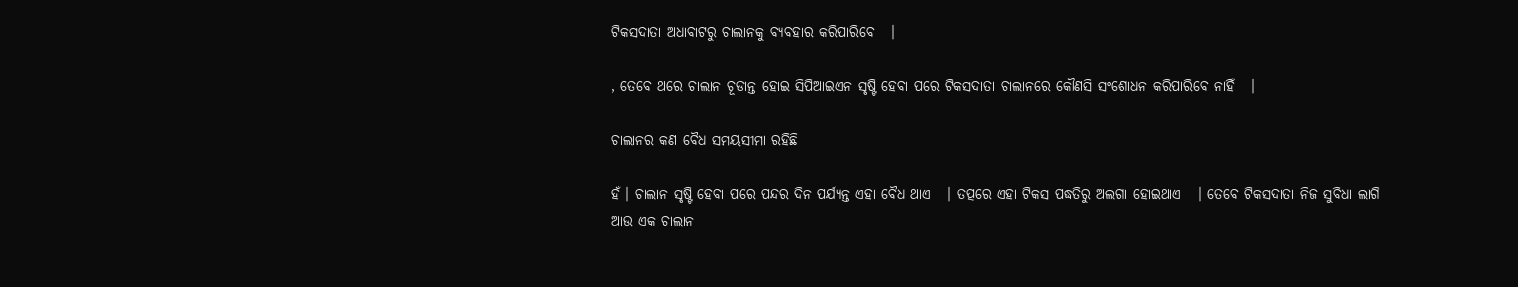ଟିକସଦାତା ଅଧାବାଟରୁ ଚାଲାନକୁ ବ୍ୟବହାର କରିପାରିବେ   ।

, ତେବେ ଥରେ ଚାଲାନ ଚୂଡାନ୍ତ ହୋଇ ସିପିଆଇଏନ ସୃଷ୍ଟି ହେବା ପରେ ଟିକସଦାତା ଚାଲାନରେ କୌଣସି ସଂଶୋଧନ କରିପାରିବେ ନାହିଁ   ।

ଚାଲାନର କଣ ବୈଧ ସମୟସୀମା ରହିଛି

ହଁ । ଚାଲାନ ସୃଷ୍ଟି ହେବା ପରେ ପନ୍ଦର ଦିନ ପର୍ଯ୍ୟନ୍ତ ଏହା ବୈଧ ଥାଏ   । ତତ୍ପରେ ଏହା ଟିକସ ପଦ୍ଧତିରୁ ଅଲଗା ହୋଇଥାଏ   । ତେବେ ଟିକସଦାତା ନିଜ ସୁବିଧା ଲାଗି ଆଉ ଏକ ଚାଲାନ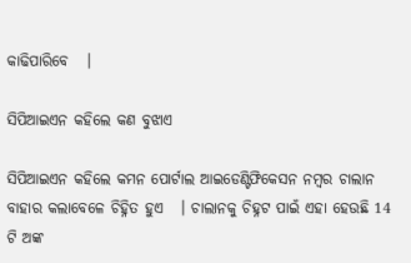କାଢିପାରିବେ   ।

ସିପିଆଇଏନ କହିଲେ କଣ ବୁଝାଏ

ସିପିଆଇଏନ କହିଲେ କମନ ପୋର୍ଟାଲ ଆଇଡେଣ୍ଟିଫିକେସନ ନମ୍ବର ଚାଲାନ ବାହାର କଲାବେଳେ ଚିହ୍ନିତ ହୁଏ   । ଚାଲାନକୁ ଚିହ୍ନଟ ପାଇଁ ଏହା ହେଉଛି 14 ଟି ଅଙ୍କ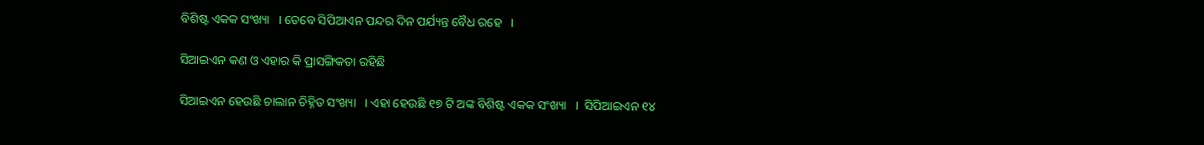ବିଶିଷ୍ଟ ଏକକ ସଂଖ୍ୟା   । ତେବେ ସିପିଆଏନ ପନ୍ଦର ଦିନ ପର୍ଯ୍ୟନ୍ତ ବୈଧ ରହେ   ।

ସିଆଇଏନ କଣ ଓ ଏହାର କି ପ୍ରାସଙ୍ଗିକତା ରହିଛି

ସିଆଇଏନ ହେଉଛି ଚାଲାନ ଚିହ୍ନିତ ସଂଖ୍ୟା   । ଏହା ହେଉଛି ୧୭ ଟି ଅଙ୍କ ବିଶିଷ୍ଟ ଏକକ ସଂଖ୍ୟା   ।  ସିପିଆଇଏନ ୧୪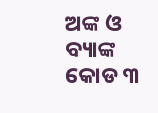ଅଙ୍କ ଓ ବ୍ୟାଙ୍କ କୋଡ ୩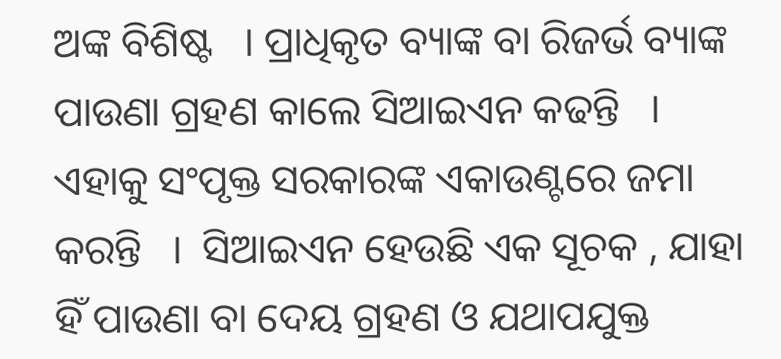ଅଙ୍କ ବିଶିଷ୍ଟ   । ପ୍ରାଧିକୃତ ବ୍ୟାଙ୍କ ବା ରିଜର୍ଭ ବ୍ୟାଙ୍କ ପାଉଣା ଗ୍ରହଣ କାଲେ ସିଆଇଏନ କଢନ୍ତି   । ଏହାକୁ ସଂପୃକ୍ତ ସରକାରଙ୍କ ଏକାଉଣ୍ଟରେ ଜମା କରନ୍ତି   ।  ସିଆଇଏନ ହେଉଛି ଏକ ସୂଚକ , ଯାହା ହିଁ ପାଉଣା ବା ଦେୟ ଗ୍ରହଣ ଓ ଯଥାପଯୁକ୍ତ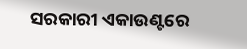ସରକାରୀ ଏକାଉଣ୍ଟରେ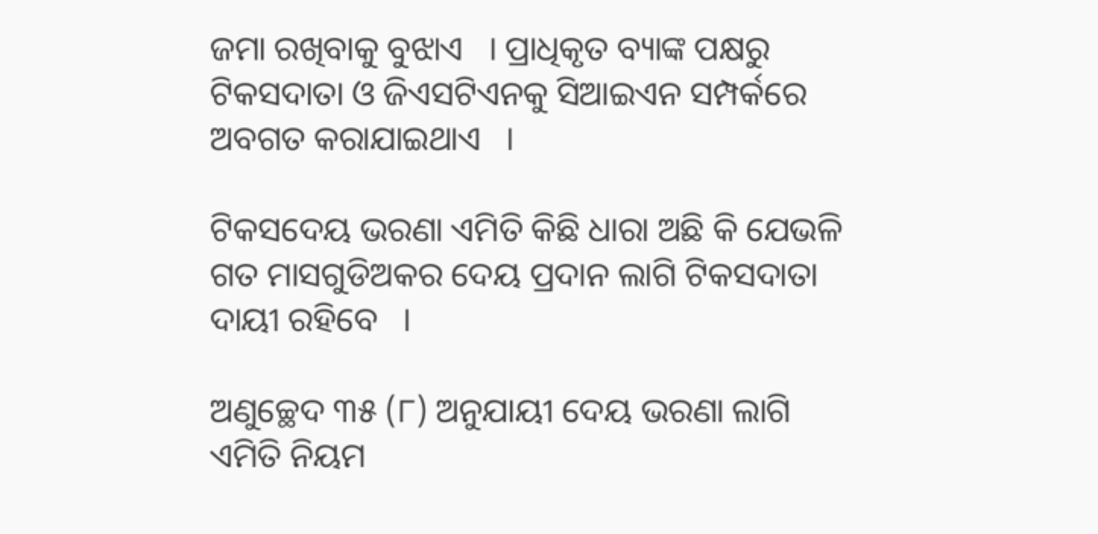ଜମା ରଖିବାକୁ ବୁଝାଏ   । ପ୍ରାଧିକୃତ ବ୍ୟାଙ୍କ ପକ୍ଷରୁ ଟିକସଦାତା ଓ ଜିଏସଟିଏନକୁ ସିଆଇଏନ ସମ୍ପର୍କରେ ଅବଗତ କରାଯାଇଥାଏ   ।

ଟିକସଦେୟ ଭରଣା ଏମିତି କିଛି ଧାରା ଅଛି କି ଯେଭଳି ଗତ ମାସଗୁଡିଅକର ଦେୟ ପ୍ରଦାନ ଲାଗି ଟିକସଦାତା ଦାୟୀ ରହିବେ   ।

ଅଣୁଚ୍ଛେଦ ୩୫ (୮) ଅନୁଯାୟୀ ଦେୟ ଭରଣା ଲାଗି ଏମିତି ନିୟମ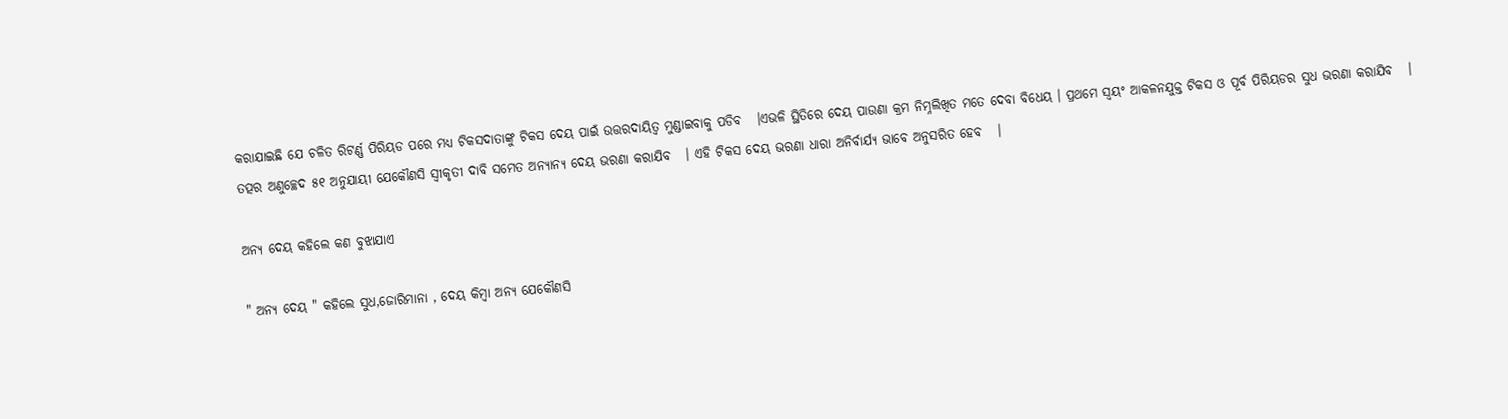କରାଯାଇଛି ଯେ ଚଳିତ ରିଟର୍ଣ୍ଣ ପିରିୟଡ ପରେ ମଧ୍ୟ ଟିକସଦାତାଙ୍କୁ ଟିକସ ଦେୟ ପାଇଁ ଉତ୍ତରଦାୟିତ୍ଵ ମୁଣ୍ଡାଇବାକୁ ପଡିବ   ।ଏଭଳି ସ୍ଥିତିରେ ଦେୟ ପାଉଣା କ୍ରମ ନିମ୍ନଲିଖିତ ମତେ ଦେବା ବିଧେୟ । ପ୍ରଥମେ ସ୍ଵୟଂ ଆକଳନଯୁକ୍ତ ଟିକସ ଓ ପୂର୍ବ ପିରିୟଡର ସୁଧ ଭରଣା କରାଯିବ   । ତତ୍ପର ଅଣୁଚ୍ଛେଦ ୫୧ ଅନୁଯାୟୀ ଯେକୌଣସି ସ୍ବୀକୃତୀ ଦାବି ସମେତ ଅନ୍ୟାନ୍ୟ ଦେୟ ଭରଣା କରାଯିବ   । ଏହି ଟିକସ ଦେୟ ଭରଣା ଧାରା ଅନିର୍ବାର୍ଯ୍ୟ ଭାବେ ଅନୁସରିତ ହେବ   ।

ଅନ୍ୟ ଦେୟ କହିଲେ କଣ ବୁଝାଯାଏ

" ଅନ୍ୟ ଦେୟ " କହିଲେ ସୁଧ,ଜୋରିମାନା , ଦେୟ କିମ୍ବା ଅନ୍ୟ ଯେକୌଣସି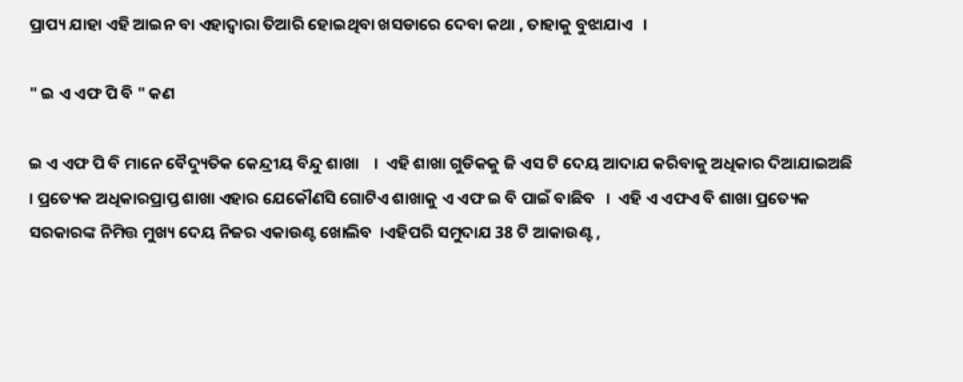ପ୍ରାପ୍ୟ ଯାହା ଏହି ଆଇନ ବା ଏହାଦ୍ଵାରା ତିଆରି ହୋଇଥିବା ଖସଡାରେ ଦେବା କଥା , ତାହାକୁ ବୁଝାଯାଏ   ।

" ଇ ଏ ଏଫ ପି ବି " କଣ

ଇ ଏ ଏଫ ପି ବି ମାନେ ବୈଦ୍ୟୁତିକ କେନ୍ଦ୍ରୀୟ ବିନ୍ଦୁ ଶାଖା    ।  ଏହି ଶାଖା ଗୁଡିକକୁ ଜି ଏସ ଟି ଦେୟ ଆଦାଯ କରିବାକୁ ଅଧିକାର ଦିଆଯାଇଅଛି  । ପ୍ରତ୍ୟେକ ଅଧିକାରପ୍ରାପ୍ତ ଶାଖା ଏହାର ଯେକୌଣସି ଗୋଟିଏ ଶାଖାକୁ ଏ ଏଫ ଇ ବି ପାଇଁ ବାଛିବ   ।  ଏହି ଏ ଏଫଏ ବି ଶାଖା ପ୍ରତ୍ୟେକ ସରକାରଙ୍କ ନିମିତ୍ତ ମୁଖ୍ୟ ଦେୟ ନିଜର ଏକାଉଣ୍ଟ ଖୋଲିବ  ।ଏହିପରି ସମୁଦାଯ 38 ଟି ଆକାଉଣ୍ଟ ,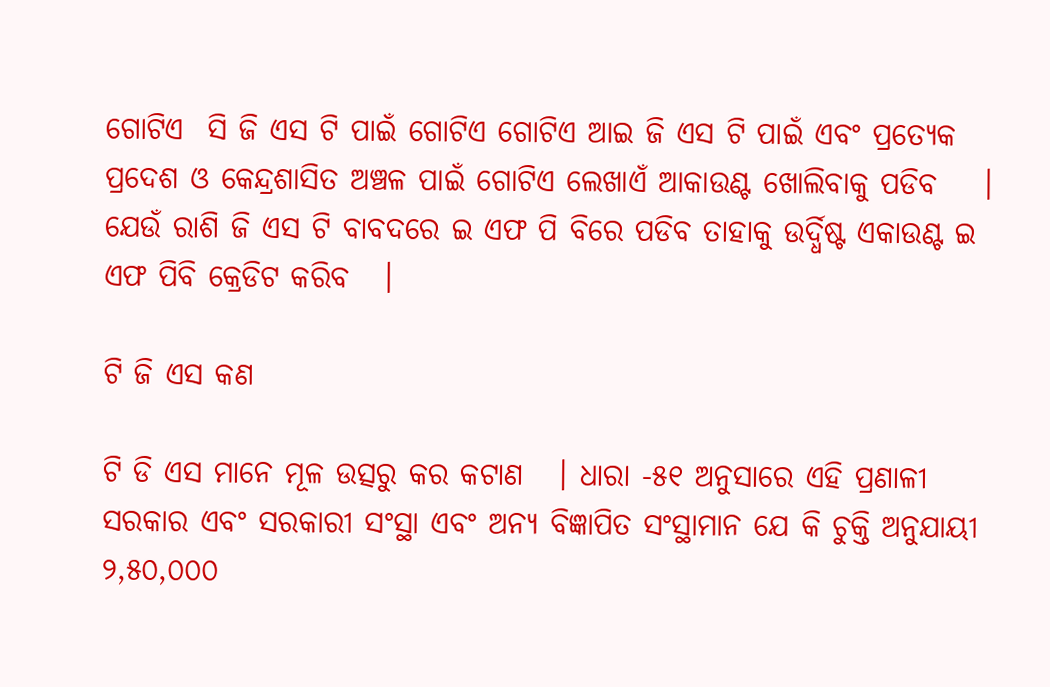ଗୋଟିଏ  ସି ଜି ଏସ ଟି ପାଇଁ ଗୋଟିଏ ଗୋଟିଏ ଆଇ ଜି ଏସ ଟି ପାଇଁ ଏବଂ ପ୍ରତ୍ୟେକ ପ୍ରଦେଶ ଓ କେନ୍ଦ୍ରଶାସିତ ଅଞ୍ଚଳ ପାଇଁ ଗୋଟିଏ ଲେଖାଏଁ ଆକାଉଣ୍ଟ ଖୋଲିବାକୁ ପଡିବ    ।  ଯେଉଁ ରାଶି ଜି ଏସ ଟି ବାବଦରେ ଇ ଏଫ ପି ବିରେ ପଡିବ ତାହାକୁ ଉର୍ଦ୍ଧିଷ୍ଟ ଏକାଉଣ୍ଟ ଇ ଏଫ ପିବି କ୍ରେଡିଟ କରିବ   ।

ଟି ଜି ଏସ କଣ

ଟି ଡି ଏସ ମାନେ ମୂଳ ଉତ୍ସରୁ କର କଟାଣ   । ଧାରା -୫୧ ଅନୁସାରେ ଏହି ପ୍ରଣାଳୀ ସରକାର ଏବଂ ସରକାରୀ ସଂସ୍ଥା ଏବଂ ଅନ୍ୟ ବିଜ୍ଞାପିତ ସଂସ୍ଥାମାନ ଯେ କି ଚୁକ୍ତି ଅନୁଯାୟୀ ୨,୫୦,୦୦୦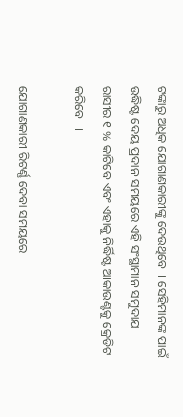ଟଙ୍କାରୁ ଅଧିକ ଯୋଗାଣକାରୀଙ୍କୁ ଦେଉଥିବେ  । ସେହିମାନଙ୍କ ପାଇଁ ଉଦ୍ଧିଷ୍ଟ ଦେୟ ପ୍ରଦାନ ସମୟରେ ଏହି ସଂସ୍ଥାମାନ ସମୁଦାଯ ରାସୀର ୧ % କାଟିବେ ଏବଂ ଏହାକୁ ନିର୍ଦ୍ଧିଷ୍ଟ ଆକାଉଣ୍ଟକୁ କ୍ରେଡିଟ କରିବେ   ।

ଯୋଗାଣକାରୀ ରିଟର୍ଣ୍ଣ ଦେବା ସମୟରେ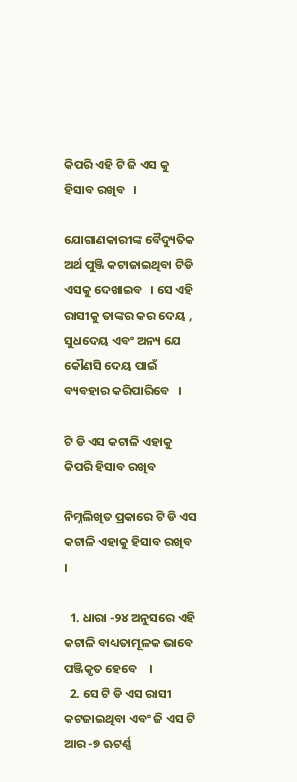କିପରି ଏହି ଟି ଜି ଏସ କୁ ହିସାବ ରଖିବ   ।

ଯୋଗାଣକାରୀଙ୍କ ବୈଦ୍ୟୁତିକ ଅର୍ଥ ପୁଞ୍ଜି କଟାଜାଇଥିବା ଟିଡି ଏସକୁ ଦେଖାଇବ   । ସେ ଏହି ରାସୀକୁ ତାଙ୍କର କର ଦେୟ , ସୁଧଦେୟ ଏବଂ ଅନ୍ୟ ଯେ କୌଣସି ଦେୟ ପାଇଁ ବ୍ୟବହାର କରିପାରିବେ   ।

ଟି ଡି ଏସ କଟାଳି ଏହାକୁ କିପରି ହିସାବ ରଖିବ

ନିମ୍ନଲିଖିତ ପ୍ରକାରେ ଟି ଡି ଏସ କଟାଳି ଏହାକୁ ହିସାବ ରଖିବ   ।

  1. ଧାରା -୨୪ ଅନୁସରେ ଏହି କଟାଳି ବାଧ୍ୟତାମୂଳକ ଭାବେ ପଞ୍ଜିକୃତ ହେବେ    ।
  2. ସେ ଟି ଡି ଏସ ରାସୀ କଟଜାଇଥିବା ଏବଂ ଜି ଏସ ଟି ଆର -୭ ଋଟର୍ଣ୍ଣ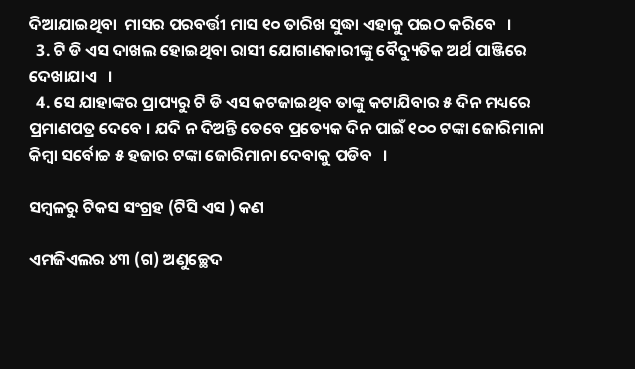ଦିଆଯାଇଥିବା  ମାସର ପରବର୍ତ୍ତୀ ମାସ ୧୦ ତାରିଖ ସୁଦ୍ଧା ଏହାକୁ ପଇଠ କରିବେ   ।
  3. ଟି ଡି ଏସ ଦାଖଲ ହୋଇଥିବା ରାସୀ ଯୋଗାଣକାରୀଙ୍କୁ ବୈଦ୍ୟୁତିକ ଅର୍ଥ ପାଞ୍ଜିରେ ଦେଖାଯାଏ   ।
  4. ସେ ଯାହାଙ୍କର ପ୍ରାପ୍ୟରୁ ଟି ଡି ଏସ କଟଜାଇଥିବ ତାଙ୍କୁ କଟାଯିବାର ୫ ଦିନ ମଧ୍ୟରେ ପ୍ରମାଣପତ୍ର ଦେବେ । ଯଦି ନ ଦିଅନ୍ତି ତେବେ ପ୍ରତ୍ୟେକ ଦିନ ପାଇଁ ୧୦୦ ଟଙ୍କା ଜୋରିମାନା କିମ୍ବା ସର୍ବୋଚ୍ଚ ୫ ହଜାର ଟଙ୍କା ଜୋରିମାନା ଦେବାକୁ ପଡିବ   ।

ସମ୍ବଳରୁ ଟିକସ ସଂଗ୍ରହ (ଟିସି ଏସ ) କଣ

ଏମଜିଏଲର ୪୩ (ଗ) ଅଣୁଚ୍ଛେଦ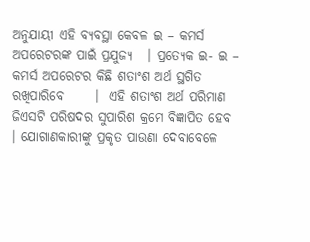ଅନୁଯାୟୀ ଏହି ବ୍ୟବସ୍ଥା କେବଳ ଇ – କମର୍ସ ଅପରେଟରଙ୍କ ପାଇଁ ପ୍ରଯୁଜ୍ୟ   । ପ୍ରତ୍ୟେକ ଇ- ଇ – କମର୍ସ ଅପରେଟର କିଛି ଶତାଂଶ ଅର୍ଥ ସ୍ଥଗିତ ରଖିପାରିବେ      ।  ଏହି ଶତାଂଶ ଅର୍ଥ ପରିମାଣ ଜିଏସଟି ପରିଷଦର ସୁପାରିଶ କ୍ରମେ ବିଜ୍ଞାପିତ ହେବ   । ଯୋଗାଣକାରୀଙ୍କୁ ପ୍ରକୃତ ପାଉଣା ଦେବାବେଳେ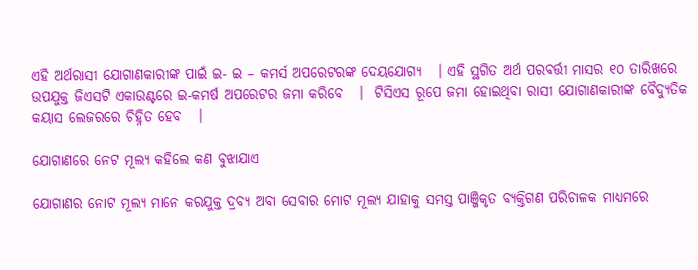ଏହି ଅର୍ଥରାସୀ ଯୋଗାଣକାରୀଙ୍କ ପାଇଁ ଇ- ଇ – କମର୍ସ ଅପରେଟରଙ୍କ ଦେୟଯୋଗ୍ୟ   । ଏହି ସ୍ଥଗିତ ଅର୍ଥ ପରବର୍ତ୍ତୀ ମାସର ୧୦ ତାରିଖରେ ଉପଯୁକ୍ତ ଜିଏସଟି ଏକାଉଣ୍ଟରେ ଇ-କମର୍ଷ ଅପରେଟର ଜମା କରିବେ   ।  ଟିସିଏସ ରୂପେ ଜମା ହୋଇଥିବା ରାସୀ ଯୋଗାଣକାରୀଙ୍କ ବୈଦ୍ୟୁତିକ କୟାସ ଲେଜରରେ ଚିହ୍ନିତ ହେବ   ।

ଯୋଗାଣରେ ନେଟ ମୂଲ୍ୟ କହିଲେ କଣ ବୁଝାଯାଏ

ଯୋଗାଣର ନୋଟ ମୂଲ୍ୟ ମାନେ କରଯୁକ୍ତ ଦ୍ରବ୍ୟ ଅବା ସେବାର ମୋଟ ମୂଲ୍ୟ ଯାହାକୁ ସମସ୍ତ ପାଞ୍ଜିକୃତ ବ୍ୟକ୍ତିଗଣ ପରିଚାଳକ ମାଧ୍ୟମରେ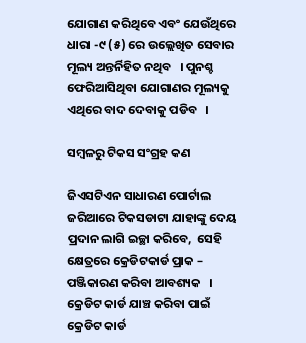ଯୋଗାଣ କରିଥିବେ ଏବଂ ଯେଉଁଥିରେ ଧାରା -୯ (୫) ରେ ଉଲ୍ଲେଖିତ ସେବାର ମୂଲ୍ୟ ଅନ୍ତର୍ନିହିତ ନଥିବ   । ପୁନଶ୍ଚ ଫେରିଆସିଥିବା ଯୋଗାଣର ମୂଲ୍ୟକୁ ଏଥିରେ ବାଦ ଦେବାକୁ ପଡିବ   ।

ସମ୍ବଳରୁ ଟିକସ ସଂଗ୍ରହ କଣ

ଜିଏସଟିଏନ ସାଧାରଣ ପୋର୍ଟାଲ ଜରିଆରେ ଟିକସଡାଟା ଯାହାଙ୍କୁ ଦେୟ ପ୍ରଦାନ ଲାଗି ଇଚ୍ଛା କରିବେ,  ସେହି କ୍ଷେତ୍ରରେ କ୍ରେଡିଟକାର୍ଡ ପ୍ରାକ – ପଞ୍ଜିକାରଣ କରିବା ଆବଶ୍ୟକ   । କ୍ରେଡିଟ କାର୍ଡ ଯାଞ୍ଚ କରିବା ପାଇଁ କ୍ରେଡିଟ କାର୍ଡ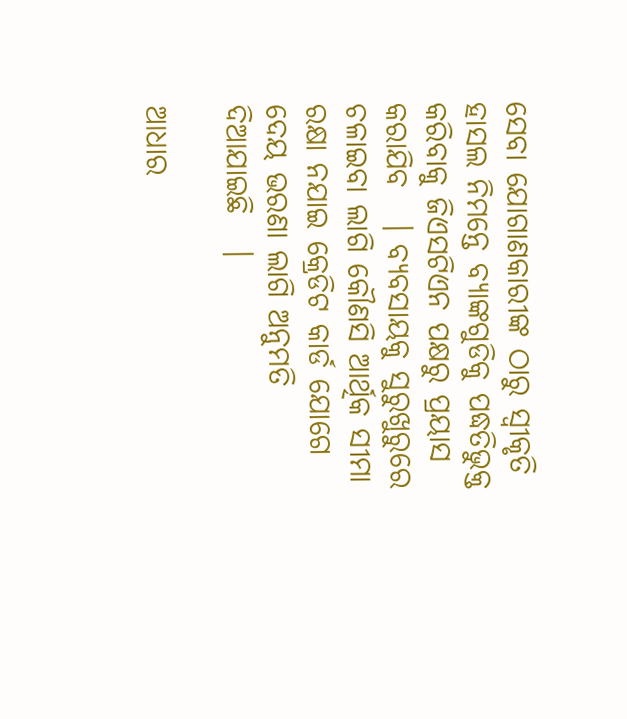ସେବା ଯୋଗାଣକାରୀଙ୍କ ଠାରୁ ସ୍ବୀକୃତି ହାସଲ ନିମନ୍ତେ ବ୍ୟାଙ୍କଗୁଡିକୁ ପଦ୍ଧତିଭୁକ୍ତ କରିବାକୁ ଜିଏସଟିଏନ ପକ୍ଷରୁ ପ୍ରୟାସ କରାଯିବ   । ବ୍ୟବସାୟକୁ ସୁରୁଖୁରୁରେ ଚଳାଇବା ଲାଗି କୌଣସି ଆର୍ଥିକ ସୀମା ରକ୍ଷା ନଯାଇ କ୍ରେଡିଟ କାର୍ଡ ଯୋଗେ ଦେୟ ଭରଣା ଲାଗି ଅନୁମତି ଦିଆଯାଇଛି   ।

ଆଧାର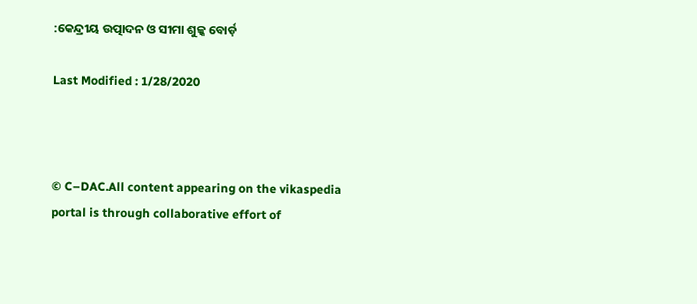:କେନ୍ଦ୍ରୀୟ ଉତ୍ପାଦନ ଓ ସୀମା ଶୁଳ୍କ ବୋର୍ଡ଼

Last Modified : 1/28/2020



© C–DAC.All content appearing on the vikaspedia portal is through collaborative effort of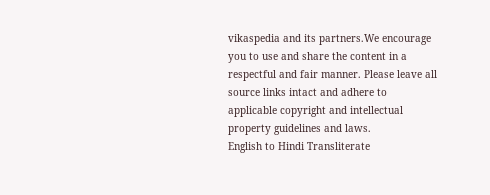vikaspedia and its partners.We encourage you to use and share the content in a respectful and fair manner. Please leave all source links intact and adhere to applicable copyright and intellectual property guidelines and laws.
English to Hindi Transliterate